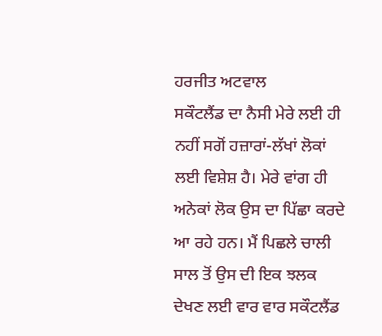ਹਰਜੀਤ ਅਟਵਾਲ
ਸਕੌਟਲੈਂਡ ਦਾ ਨੈਸੀ ਮੇਰੇ ਲਈ ਹੀ ਨਹੀਂ ਸਗੋਂ ਹਜ਼ਾਰਾਂ-ਲੱਖਾਂ ਲੋਕਾਂ ਲਈ ਵਿਸ਼ੇਸ਼ ਹੈ। ਮੇਰੇ ਵਾਂਗ ਹੀ ਅਨੇਕਾਂ ਲੋਕ ਉਸ ਦਾ ਪਿੱਛਾ ਕਰਦੇ ਆ ਰਹੇ ਹਨ। ਮੈਂ ਪਿਛਲੇ ਚਾਲੀ ਸਾਲ ਤੋਂ ਉਸ ਦੀ ਇਕ ਝਲਕ ਦੇਖਣ ਲਈ ਵਾਰ ਵਾਰ ਸਕੌਟਲੈਂਡ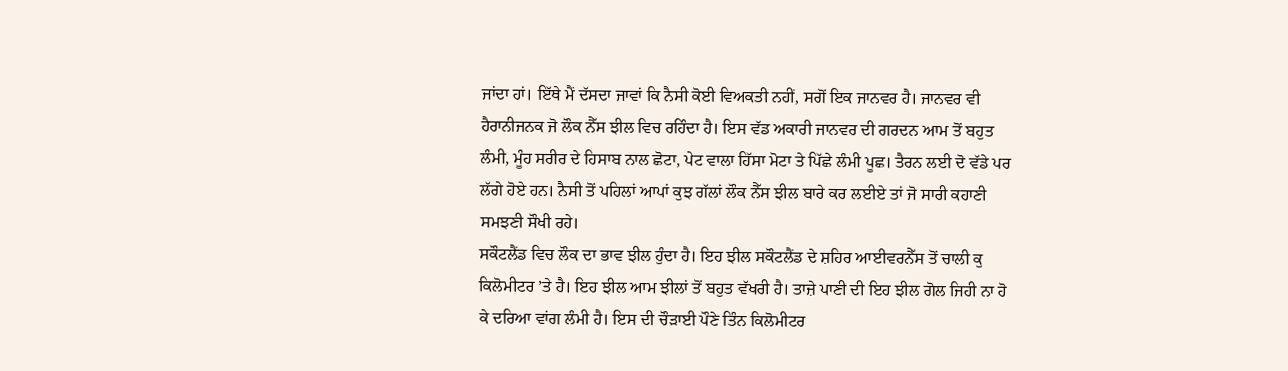ਜਾਂਦਾ ਹਾਂ। ਇੱਥੇ ਮੈਂ ਦੱਸਦਾ ਜਾਵਾਂ ਕਿ ਨੈਸੀ ਕੋਈ ਵਿਅਕਤੀ ਨਹੀਂ, ਸਗੋਂ ਇਕ ਜਾਨਵਰ ਹੈ। ਜਾਨਵਰ ਵੀ ਹੈਰਾਨੀਜਨਕ ਜੋ ਲੌਕ ਨੈੱਸ ਝੀਲ ਵਿਚ ਰਹਿੰਦਾ ਹੈ। ਇਸ ਵੱਡ ਅਕਾਰੀ ਜਾਨਵਰ ਦੀ ਗਰਦਨ ਆਮ ਤੋਂ ਬਹੁਤ ਲੰਮੀ, ਮੂੰਹ ਸਰੀਰ ਦੇ ਹਿਸਾਬ ਨਾਲ ਛੋਟਾ, ਪੇਟ ਵਾਲਾ ਹਿੱਸਾ ਮੋਟਾ ਤੇ ਪਿੱਛੇ ਲੰਮੀ ਪੂਛ। ਤੈਰਨ ਲਈ ਦੋ ਵੱਡੇ ਪਰ ਲੱਗੇ ਹੋਏ ਹਨ। ਨੈਸੀ ਤੋਂ ਪਹਿਲਾਂ ਆਪਾਂ ਕੁਝ ਗੱਲਾਂ ਲੌਕ ਨੈੱਸ ਝੀਲ ਬਾਰੇ ਕਰ ਲਈਏ ਤਾਂ ਜੋ ਸਾਰੀ ਕਹਾਣੀ ਸਮਝਣੀ ਸੌਖੀ ਰਹੇ।
ਸਕੌਟਲੈਂਡ ਵਿਚ ਲੌਕ ਦਾ ਭਾਵ ਝੀਲ ਹੁੰਦਾ ਹੈ। ਇਹ ਝੀਲ ਸਕੌਟਲੈਂਡ ਦੇ ਸ਼ਹਿਰ ਆਈਵਰਨੈੱਸ ਤੋਂ ਚਾਲੀ ਕੁ ਕਿਲੋਮੀਟਰ ’ਤੇ ਹੈ। ਇਹ ਝੀਲ ਆਮ ਝੀਲਾਂ ਤੋਂ ਬਹੁਤ ਵੱਖਰੀ ਹੈ। ਤਾਜ਼ੇ ਪਾਣੀ ਦੀ ਇਹ ਝੀਲ ਗੋਲ ਜਿਹੀ ਨਾ ਹੋ ਕੇ ਦਰਿਆ ਵਾਂਗ ਲੰਮੀ ਹੈ। ਇਸ ਦੀ ਚੌੜਾਈ ਪੌਣੇ ਤਿੰਨ ਕਿਲੋਮੀਟਰ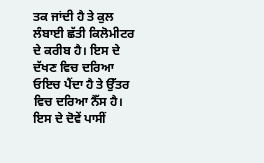ਤਕ ਜਾਂਦੀ ਹੈ ਤੇ ਕੁਲ ਲੰਬਾਈ ਛੱਤੀ ਕਿਲੋਮੀਟਰ ਦੇ ਕਰੀਬ ਹੈ। ਇਸ ਦੇ ਦੱਖਣ ਵਿਚ ਦਰਿਆ ਓਇਚ ਪੈਂਦਾ ਹੈ ਤੇ ਉੱਤਰ ਵਿਚ ਦਰਿਆ ਨੈੱਸ ਹੈ। ਇਸ ਦੇ ਦੋਵੇਂ ਪਾਸੀਂ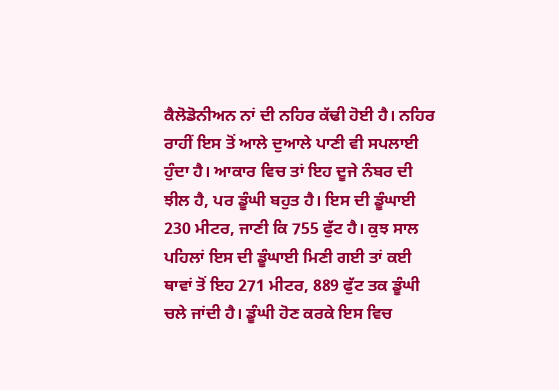ਕੈਲੋਡੋਨੀਅਨ ਨਾਂ ਦੀ ਨਹਿਰ ਕੱਢੀ ਹੋਈ ਹੈ। ਨਹਿਰ ਰਾਹੀਂ ਇਸ ਤੋਂ ਆਲੇ ਦੁਆਲੇ ਪਾਣੀ ਵੀ ਸਪਲਾਈ ਹੁੰਦਾ ਹੈ। ਆਕਾਰ ਵਿਚ ਤਾਂ ਇਹ ਦੂਜੇ ਨੰਬਰ ਦੀ ਝੀਲ ਹੈ, ਪਰ ਡੂੰਘੀ ਬਹੁਤ ਹੈ। ਇਸ ਦੀ ਡੂੰਘਾਈ 230 ਮੀਟਰ, ਜਾਣੀ ਕਿ 755 ਫੁੱਟ ਹੈ। ਕੁਝ ਸਾਲ ਪਹਿਲਾਂ ਇਸ ਦੀ ਡੂੰਘਾਈ ਮਿਣੀ ਗਈ ਤਾਂ ਕਈ ਥਾਵਾਂ ਤੋਂ ਇਹ 271 ਮੀਟਰ, 889 ਫੁੱਟ ਤਕ ਡੂੰਘੀ ਚਲੇ ਜਾਂਦੀ ਹੈ। ਡੂੰਘੀ ਹੋਣ ਕਰਕੇ ਇਸ ਵਿਚ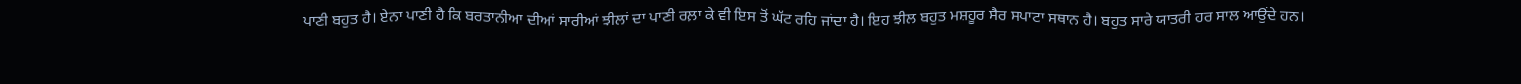ਪਾਣੀ ਬਹੁਤ ਹੈ। ਏਨਾ ਪਾਣੀ ਹੈ ਕਿ ਬਰਤਾਨੀਆ ਦੀਆਂ ਸਾਰੀਆਂ ਝੀਲਾਂ ਦਾ ਪਾਣੀ ਰਲ਼ਾ ਕੇ ਵੀ ਇਸ ਤੋਂ ਘੱਟ ਰਹਿ ਜਾਂਦਾ ਹੈ। ਇਹ ਝੀਲ ਬਹੁਤ ਮਸ਼ਹੂਰ ਸੈਰ ਸਪਾਟਾ ਸਥਾਨ ਹੈ। ਬਹੁਤ ਸਾਰੇ ਯਾਤਰੀ ਹਰ ਸਾਲ ਆਉਂਦੇ ਹਨ।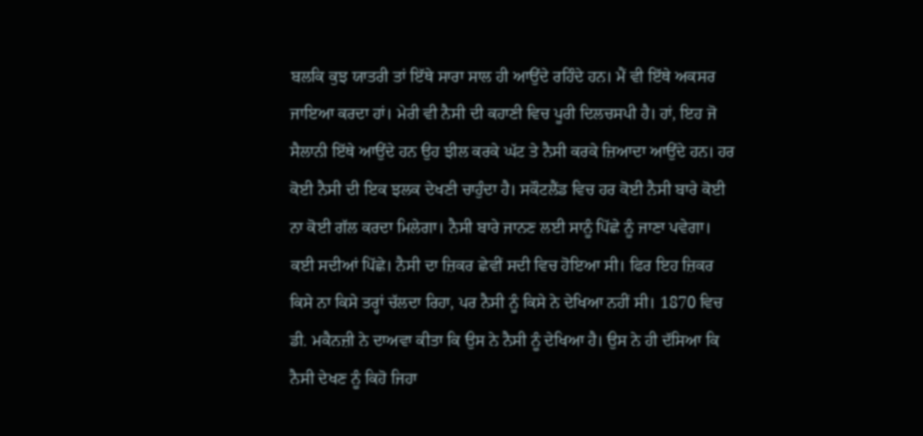ਬਲਕਿ ਕੁਝ ਯਾਤਰੀ ਤਾਂ ਇੱਥੇ ਸਾਰਾ ਸਾਲ ਹੀ ਆਉਂਦੇ ਰਹਿੰਦੇ ਹਨ। ਮੈਂ ਵੀ ਇੱਥੇ ਅਕਸਰ ਜਾਇਆ ਕਰਦਾ ਹਾਂ। ਮੇਰੀ ਵੀ ਨੈਸੀ ਦੀ ਕਹਾਣੀ ਵਿਚ ਪੂਰੀ ਦਿਲਚਸਪੀ ਹੈ। ਹਾਂ, ਇਹ ਜੋ ਸੈਲਾਨੀ ਇੱਥੇ ਆਉਂਦੇ ਹਨ ਉਹ ਝੀਲ ਕਰਕੇ ਘੱਟ ਤੇ ਨੈਸੀ ਕਰਕੇ ਜ਼ਿਆਦਾ ਆਉਂਦੇ ਹਨ। ਹਰ ਕੋਈ ਨੈਸੀ ਦੀ ਇਕ ਝਲਕ ਦੇਖਣੀ ਚਾਹੁੰਦਾ ਹੈ। ਸਕੌਟਲੈਂਡ ਵਿਚ ਹਰ ਕੋਈ ਨੈਸੀ ਬਾਰੇ ਕੋਈ ਨਾ ਕੋਈ ਗੱਲ ਕਰਦਾ ਮਿਲੇਗਾ। ਨੈਸੀ ਬਾਰੇ ਜਾਨਣ ਲਈ ਸਾਨੂੰ ਪਿੱਛੇ ਨੂੰ ਜਾਣਾ ਪਵੇਗਾ। ਕਈ ਸਦੀਆਂ ਪਿੱਛੇ। ਨੈਸੀ ਦਾ ਜ਼ਿਕਰ ਛੇਵੀਂ ਸਦੀ ਵਿਚ ਹੋਇਆ ਸੀ। ਫਿਰ ਇਹ ਜ਼ਿਕਰ ਕਿਸੇ ਨਾ ਕਿਸੇ ਤਰ੍ਹਾਂ ਚੱਲਦਾ ਰਿਹਾ, ਪਰ ਨੈਸੀ ਨੂੰ ਕਿਸੇ ਨੇ ਦੇਖਿਆ ਨਹੀਂ ਸੀ। 1870 ਵਿਚ ਡੀ. ਮਕੈਨਜ਼ੀ ਨੇ ਦਾਅਵਾ ਕੀਤਾ ਕਿ ਉਸ ਨੇ ਨੈਸੀ ਨੂੰ ਦੇਖਿਆ ਹੈ। ਉਸ ਨੇ ਹੀ ਦੱਸਿਆ ਕਿ ਨੈਸੀ ਦੇਖਣ ਨੂੰ ਕਿਹੋ ਜਿਹਾ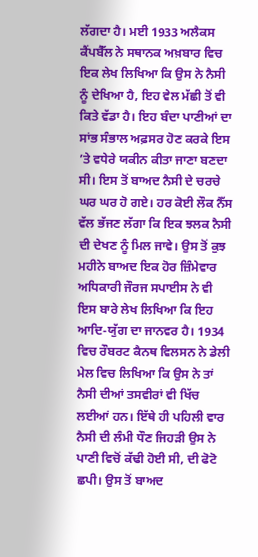ਲੱਗਦਾ ਹੈ। ਮਈ 1933 ਅਲੈਕਸ ਕੈਂਪਬੈੱਲ ਨੇ ਸਥਾਨਕ ਅਖ਼ਬਾਰ ਵਿਚ ਇਕ ਲੇਖ ਲਿਖਿਆ ਕਿ ਉਸ ਨੇ ਨੈਸੀ ਨੂੰ ਦੇਖਿਆ ਹੈ, ਇਹ ਵੇਲ ਮੱਛੀ ਤੋਂ ਵੀ ਕਿਤੇ ਵੱਡਾ ਹੈ। ਇਹ ਬੰਦਾ ਪਾਣੀਆਂ ਦਾ ਸਾਂਭ ਸੰਭਾਲ ਅਫ਼ਸਰ ਹੋਣ ਕਰਕੇ ਇਸ ’ਤੇ ਵਧੇਰੇ ਯਕੀਨ ਕੀਤਾ ਜਾਣਾ ਬਣਦਾ ਸੀ। ਇਸ ਤੋਂ ਬਾਅਦ ਨੈਸੀ ਦੇ ਚਰਚੇ ਘਰ ਘਰ ਹੋ ਗਏ। ਹਰ ਕੋਈ ਲੌਕ ਨੈੱਸ ਵੱਲ ਭੱਜਣ ਲੱਗਾ ਕਿ ਇਕ ਝਲਕ ਨੈਸੀ ਦੀ ਦੇਖਣ ਨੂੰ ਮਿਲ ਜਾਵੇ। ਉਸ ਤੋਂ ਕੁਝ ਮਹੀਨੇ ਬਾਅਦ ਇਕ ਹੋਰ ਜ਼ਿੰਮੇਵਾਰ ਅਧਿਕਾਰੀ ਜੌਰਜ ਸਪਾਈਸ ਨੇ ਵੀ ਇਸ ਬਾਰੇ ਲੇਖ ਲਿਖਿਆ ਕਿ ਇਹ ਆਦਿ-ਯੁੱਗ ਦਾ ਜਾਨਵਰ ਹੈ। 1934 ਵਿਚ ਰੌਬਰਟ ਕੈਨਥ ਵਿਲਸਨ ਨੇ ਡੇਲੀ ਮੇਲ ਵਿਚ ਲਿਖਿਆ ਕਿ ਉਸ ਨੇ ਤਾਂ ਨੈਸੀ ਦੀਆਂ ਤਸਵੀਰਾਂ ਵੀ ਖਿੱਚ ਲਈਆਂ ਹਨ। ਇੱਥੇ ਹੀ ਪਹਿਲੀ ਵਾਰ ਨੈਸੀ ਦੀ ਲੰਮੀ ਧੌਣ ਜਿਹੜੀ ਉਸ ਨੇ ਪਾਣੀ ਵਿਚੋਂ ਕੱਢੀ ਹੋਈ ਸੀ, ਦੀ ਫੋਟੋ ਛਪੀ। ਉਸ ਤੋਂ ਬਾਅਦ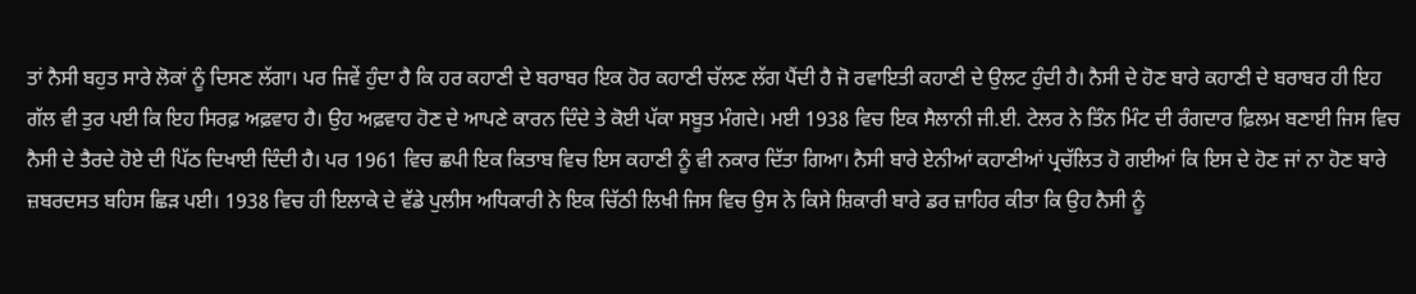ਤਾਂ ਨੈਸੀ ਬਹੁਤ ਸਾਰੇ ਲੋਕਾਂ ਨੂੰ ਦਿਸਣ ਲੱਗਾ। ਪਰ ਜਿਵੇਂ ਹੁੰਦਾ ਹੈ ਕਿ ਹਰ ਕਹਾਣੀ ਦੇ ਬਰਾਬਰ ਇਕ ਹੋਰ ਕਹਾਣੀ ਚੱਲਣ ਲੱਗ ਪੈਂਦੀ ਹੈ ਜੋ ਰਵਾਇਤੀ ਕਹਾਣੀ ਦੇ ਉਲਟ ਹੁੰਦੀ ਹੈ। ਨੈਸੀ ਦੇ ਹੋਣ ਬਾਰੇ ਕਹਾਣੀ ਦੇ ਬਰਾਬਰ ਹੀ ਇਹ ਗੱਲ ਵੀ ਤੁਰ ਪਈ ਕਿ ਇਹ ਸਿਰਫ਼ ਅਫ਼ਵਾਹ ਹੈ। ਉਹ ਅਫ਼ਵਾਹ ਹੋਣ ਦੇ ਆਪਣੇ ਕਾਰਨ ਦਿੰਦੇ ਤੇ ਕੋਈ ਪੱਕਾ ਸਬੂਤ ਮੰਗਦੇ। ਮਈ 1938 ਵਿਚ ਇਕ ਸੈਲਾਨੀ ਜੀ.ਈ. ਟੇਲਰ ਨੇ ਤਿੰਨ ਮਿੰਟ ਦੀ ਰੰਗਦਾਰ ਫ਼ਿਲਮ ਬਣਾਈ ਜਿਸ ਵਿਚ ਨੈਸੀ ਦੇ ਤੈਰਦੇ ਹੋਏ ਦੀ ਪਿੱਠ ਦਿਖਾਈ ਦਿੰਦੀ ਹੈ। ਪਰ 1961 ਵਿਚ ਛਪੀ ਇਕ ਕਿਤਾਬ ਵਿਚ ਇਸ ਕਹਾਣੀ ਨੂੰ ਵੀ ਨਕਾਰ ਦਿੱਤਾ ਗਿਆ। ਨੈਸੀ ਬਾਰੇ ਏਨੀਆਂ ਕਹਾਣੀਆਂ ਪ੍ਰਚੱਲਿਤ ਹੋ ਗਈਆਂ ਕਿ ਇਸ ਦੇ ਹੋਣ ਜਾਂ ਨਾ ਹੋਣ ਬਾਰੇ ਜ਼ਬਰਦਸਤ ਬਹਿਸ ਛਿੜ ਪਈ। 1938 ਵਿਚ ਹੀ ਇਲਾਕੇ ਦੇ ਵੱਡੇ ਪੁਲੀਸ ਅਧਿਕਾਰੀ ਨੇ ਇਕ ਚਿੱਠੀ ਲਿਖੀ ਜਿਸ ਵਿਚ ਉਸ ਨੇ ਕਿਸੇ ਸ਼ਿਕਾਰੀ ਬਾਰੇ ਡਰ ਜ਼ਾਹਿਰ ਕੀਤਾ ਕਿ ਉਹ ਨੈਸੀ ਨੂੰ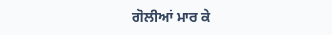ਗੋਲੀਆਂ ਮਾਰ ਕੇ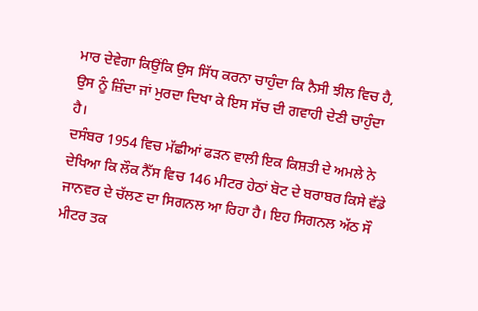ਮਾਰ ਦੇਵੇਗਾ ਕਿਉਂਕਿ ਉਸ ਸਿੱਧ ਕਰਨਾ ਚਾਹੁੰਦਾ ਕਿ ਨੈਸੀ ਝੀਲ ਵਿਚ ਹੈ, ਉਸ ਨੂੰ ਜ਼ਿੰਦਾ ਜਾਂ ਮੁਰਦਾ ਦਿਖਾ ਕੇ ਇਸ ਸੱਚ ਦੀ ਗਵਾਹੀ ਦੇਣੀ ਚਾਹੁੰਦਾ ਹੈ।
ਦਸੰਬਰ 1954 ਵਿਚ ਮੱਛੀਆਂ ਫੜਨ ਵਾਲੀ ਇਕ ਕਿਸ਼ਤੀ ਦੇ ਅਮਲੇ ਨੇ ਦੇਖਿਆ ਕਿ ਲੌਕ ਨੈੱਸ ਵਿਚ 146 ਮੀਟਰ ਹੇਠਾਂ ਬੋਟ ਦੇ ਬਰਾਬਰ ਕਿਸੇ ਵੱਡੇ ਜਾਨਵਰ ਦੇ ਚੱਲਣ ਦਾ ਸਿਗਨਲ ਆ ਰਿਹਾ ਹੈ। ਇਹ ਸਿਗਨਲ ਅੱਠ ਸੌ ਮੀਟਰ ਤਕ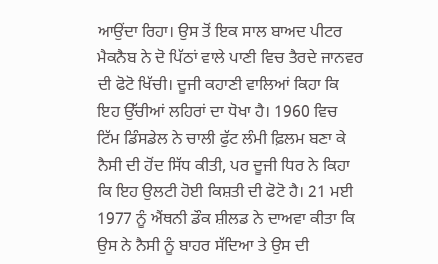ਆਉਂਦਾ ਰਿਹਾ। ਉਸ ਤੋਂ ਇਕ ਸਾਲ ਬਾਅਦ ਪੀਟਰ ਮੈਕਨੈਬ ਨੇ ਦੋ ਪਿੱਠਾਂ ਵਾਲੇ ਪਾਣੀ ਵਿਚ ਤੈਰਦੇ ਜਾਨਵਰ ਦੀ ਫੋਟੋ ਖਿੱਚੀ। ਦੂਜੀ ਕਹਾਣੀ ਵਾਲਿਆਂ ਕਿਹਾ ਕਿ ਇਹ ਉੱਚੀਆਂ ਲਹਿਰਾਂ ਦਾ ਧੋਖਾ ਹੈ। 1960 ਵਿਚ ਟਿੱਮ ਡਿੰਸਡੇਲ ਨੇ ਚਾਲੀ ਫੁੱਟ ਲੰਮੀ ਫ਼ਿਲਮ ਬਣਾ ਕੇ ਨੈਸੀ ਦੀ ਹੋਂਦ ਸਿੱਧ ਕੀਤੀ, ਪਰ ਦੂਜੀ ਧਿਰ ਨੇ ਕਿਹਾ ਕਿ ਇਹ ਉਲਟੀ ਹੋਈ ਕਿਸ਼ਤੀ ਦੀ ਫੋਟੋ ਹੈ। 21 ਮਈ 1977 ਨੂੰ ਐਂਥਨੀ ਡੌਕ ਸ਼ੀਲਡ ਨੇ ਦਾਅਵਾ ਕੀਤਾ ਕਿ ਉਸ ਨੇ ਨੈਸੀ ਨੂੰ ਬਾਹਰ ਸੱਦਿਆ ਤੇ ਉਸ ਦੀ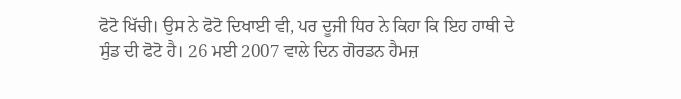ਫੋਟੋ ਖਿੱਚੀ। ਉਸ ਨੇ ਫੋਟੋ ਦਿਖਾਈ ਵੀ, ਪਰ ਦੂਜੀ ਧਿਰ ਨੇ ਕਿਹਾ ਕਿ ਇਹ ਹਾਥੀ ਦੇ ਸੁੰਡ ਦੀ ਫੋਟੋ ਹੈ। 26 ਮਈ 2007 ਵਾਲੇ ਦਿਨ ਗੋਰਡਨ ਹੈਮਜ਼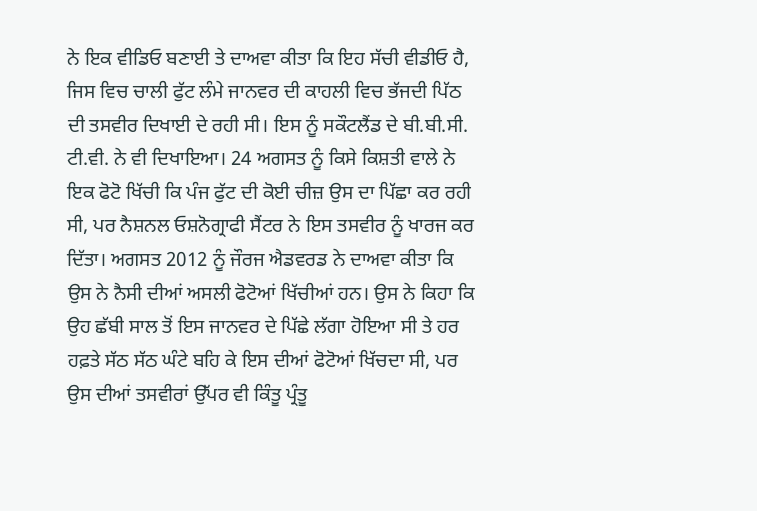ਨੇ ਇਕ ਵੀਡਿਓ ਬਣਾਈ ਤੇ ਦਾਅਵਾ ਕੀਤਾ ਕਿ ਇਹ ਸੱਚੀ ਵੀਡੀਓ ਹੈ, ਜਿਸ ਵਿਚ ਚਾਲੀ ਫੁੱਟ ਲੰਮੇ ਜਾਨਵਰ ਦੀ ਕਾਹਲੀ ਵਿਚ ਭੱਜਦੀ ਪਿੱਠ ਦੀ ਤਸਵੀਰ ਦਿਖਾਈ ਦੇ ਰਹੀ ਸੀ। ਇਸ ਨੂੰ ਸਕੌਟਲੈਂਡ ਦੇ ਬੀ.ਬੀ.ਸੀ. ਟੀ.ਵੀ. ਨੇ ਵੀ ਦਿਖਾਇਆ। 24 ਅਗਸਤ ਨੂੰ ਕਿਸੇ ਕਿਸ਼ਤੀ ਵਾਲੇ ਨੇ ਇਕ ਫੋਟੋ ਖਿੱਚੀ ਕਿ ਪੰਜ ਫੁੱਟ ਦੀ ਕੋਈ ਚੀਜ਼ ਉਸ ਦਾ ਪਿੱਛਾ ਕਰ ਰਹੀ ਸੀ, ਪਰ ਨੈਸ਼ਨਲ ਓਸ਼ਨੋਗ੍ਰਾਫੀ ਸੈਂਟਰ ਨੇ ਇਸ ਤਸਵੀਰ ਨੂੰ ਖਾਰਜ ਕਰ ਦਿੱਤਾ। ਅਗਸਤ 2012 ਨੂੰ ਜੌਰਜ ਐਡਵਰਡ ਨੇ ਦਾਅਵਾ ਕੀਤਾ ਕਿ ਉਸ ਨੇ ਨੈਸੀ ਦੀਆਂ ਅਸਲੀ ਫੋਟੋਆਂ ਖਿੱਚੀਆਂ ਹਨ। ਉਸ ਨੇ ਕਿਹਾ ਕਿ ਉਹ ਛੱਬੀ ਸਾਲ ਤੋਂ ਇਸ ਜਾਨਵਰ ਦੇ ਪਿੱਛੇ ਲੱਗਾ ਹੋਇਆ ਸੀ ਤੇ ਹਰ ਹਫ਼ਤੇ ਸੱਠ ਸੱਠ ਘੰਟੇ ਬਹਿ ਕੇ ਇਸ ਦੀਆਂ ਫੋਟੋਆਂ ਖਿੱਚਦਾ ਸੀ, ਪਰ ਉਸ ਦੀਆਂ ਤਸਵੀਰਾਂ ਉੱਪਰ ਵੀ ਕਿੰਤੂ ਪ੍ਰੰਤੂ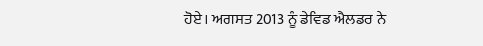ਹੋਏ। ਅਗਸਤ 2013 ਨੂੰ ਡੇਵਿਡ ਐਲਡਰ ਨੇ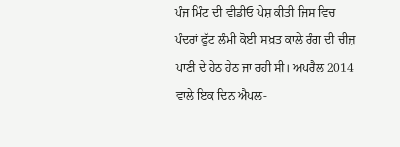ਪੰਜ ਮਿੰਟ ਦੀ ਵੀਡੀਓ ਪੇਸ਼ ਕੀਤੀ ਜਿਸ ਵਿਚ ਪੰਦਰਾਂ ਫੁੱਟ ਲੰਮੀ ਕੋਈ ਸਖ਼ਤ ਕਾਲੇ ਰੰਗ ਦੀ ਚੀਜ਼ ਪਾਣੀ ਦੇ ਹੇਠ ਹੇਠ ਜਾ ਰਹੀ ਸੀ। ਅਪਰੈਲ 2014 ਵਾਲੇ ਇਕ ਦਿਨ ਐਪਲ-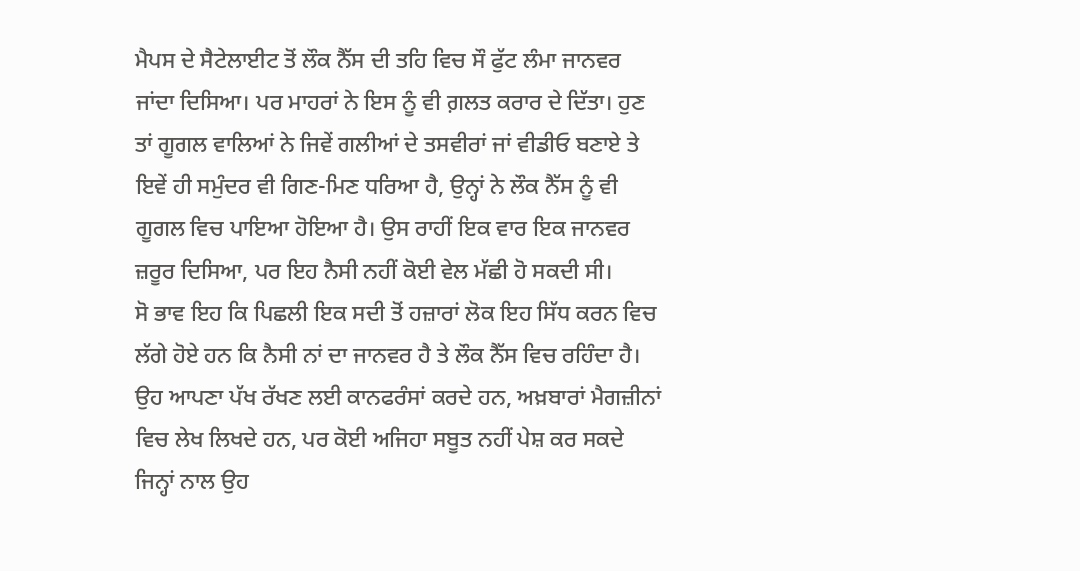ਮੈਪਸ ਦੇ ਸੈਟੇਲਾਈਟ ਤੋਂ ਲੌਕ ਨੈੱਸ ਦੀ ਤਹਿ ਵਿਚ ਸੌ ਫੁੱਟ ਲੰਮਾ ਜਾਨਵਰ ਜਾਂਦਾ ਦਿਸਿਆ। ਪਰ ਮਾਹਰਾਂ ਨੇ ਇਸ ਨੂੰ ਵੀ ਗ਼ਲਤ ਕਰਾਰ ਦੇ ਦਿੱਤਾ। ਹੁਣ ਤਾਂ ਗੂਗਲ ਵਾਲਿਆਂ ਨੇ ਜਿਵੇਂ ਗਲੀਆਂ ਦੇ ਤਸਵੀਰਾਂ ਜਾਂ ਵੀਡੀਓ ਬਣਾਏ ਤੇ ਇਵੇਂ ਹੀ ਸਮੁੰਦਰ ਵੀ ਗਿਣ-ਮਿਣ ਧਰਿਆ ਹੈ, ਉਨ੍ਹਾਂ ਨੇ ਲੌਕ ਨੈੱਸ ਨੂੰ ਵੀ ਗੂਗਲ ਵਿਚ ਪਾਇਆ ਹੋਇਆ ਹੈ। ਉਸ ਰਾਹੀਂ ਇਕ ਵਾਰ ਇਕ ਜਾਨਵਰ ਜ਼ਰੂਰ ਦਿਸਿਆ, ਪਰ ਇਹ ਨੈਸੀ ਨਹੀਂ ਕੋਈ ਵੇਲ ਮੱਛੀ ਹੋ ਸਕਦੀ ਸੀ।
ਸੋ ਭਾਵ ਇਹ ਕਿ ਪਿਛਲੀ ਇਕ ਸਦੀ ਤੋਂ ਹਜ਼ਾਰਾਂ ਲੋਕ ਇਹ ਸਿੱਧ ਕਰਨ ਵਿਚ ਲੱਗੇ ਹੋਏ ਹਨ ਕਿ ਨੈਸੀ ਨਾਂ ਦਾ ਜਾਨਵਰ ਹੈ ਤੇ ਲੌਕ ਨੈੱਸ ਵਿਚ ਰਹਿੰਦਾ ਹੈ। ਉਹ ਆਪਣਾ ਪੱਖ ਰੱਖਣ ਲਈ ਕਾਨਫਰੰਸਾਂ ਕਰਦੇ ਹਨ, ਅਖ਼ਬਾਰਾਂ ਮੈਗਜ਼ੀਨਾਂ ਵਿਚ ਲੇਖ ਲਿਖਦੇ ਹਨ, ਪਰ ਕੋਈ ਅਜਿਹਾ ਸਬੂਤ ਨਹੀਂ ਪੇਸ਼ ਕਰ ਸਕਦੇ ਜਿਨ੍ਹਾਂ ਨਾਲ ਉਹ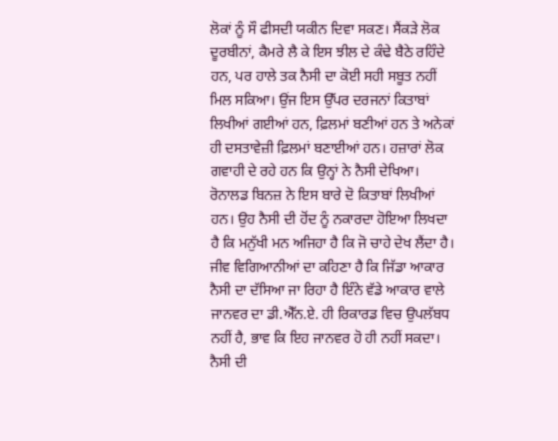ਲੋਕਾਂ ਨੂੰ ਸੌ ਫੀਸਦੀ ਯਕੀਨ ਦਿਵਾ ਸਕਣ। ਸੈਂਕੜੇ ਲੋਕ ਦੂਰਬੀਨਾਂ, ਕੈਮਰੇ ਲੈ ਕੇ ਇਸ ਝੀਲ ਦੇ ਕੰਢੇ ਬੈਠੇ ਰਹਿੰਦੇ ਹਨ, ਪਰ ਹਾਲੇ ਤਕ ਨੈਸੀ ਦਾ ਕੋਈ ਸਹੀ ਸਬੂਤ ਨਹੀਂ ਮਿਲ ਸਕਿਆ। ਉਂਜ ਇਸ ਉੱਪਰ ਦਰਜਨਾਂ ਕਿਤਾਬਾਂ ਲਿਖੀਆਂ ਗਈਆਂ ਹਨ, ਫ਼ਿਲਮਾਂ ਬਣੀਆਂ ਹਨ ਤੇ ਅਨੇਕਾਂ ਹੀ ਦਸਤਾਵੇਜ਼ੀ ਫ਼ਿਲਮਾਂ ਬਣਾਈਆਂ ਹਨ। ਹਜ਼ਾਰਾਂ ਲੋਕ ਗਵਾਹੀ ਦੇ ਰਹੇ ਹਨ ਕਿ ਉਨ੍ਹਾਂ ਨੇ ਨੈਸੀ ਦੇਖਿਆ। ਰੋਨਾਲਡ ਬਿਨਜ਼ ਨੇ ਇਸ ਬਾਰੇ ਦੋ ਕਿਤਾਬਾਂ ਲਿਖੀਆਂ ਹਨ। ਉਹ ਨੈਸੀ ਦੀ ਹੋਂਦ ਨੂੰ ਨਕਾਰਦਾ ਹੋਇਆ ਲਿਖਦਾ ਹੈ ਕਿ ਮਨੁੱਖੀ ਮਨ ਅਜਿਹਾ ਹੈ ਕਿ ਜੋ ਚਾਹੇ ਦੇਖ ਲੈਂਦਾ ਹੈ। ਜੀਵ ਵਿਗਿਆਨੀਆਂ ਦਾ ਕਹਿਣਾ ਹੈ ਕਿ ਜਿੱਡਾ ਆਕਾਰ ਨੈਸੀ ਦਾ ਦੱਸਿਆ ਜਾ ਰਿਹਾ ਹੈ ਇੰਨੇ ਵੱਡੇ ਆਕਾਰ ਵਾਲੇ ਜਾਨਵਰ ਦਾ ਡੀ.ਐੱਨ.ਏ. ਹੀ ਰਿਕਾਰਡ ਵਿਚ ਉਪਲੱਬਧ ਨਹੀਂ ਹੈ, ਭਾਵ ਕਿ ਇਹ ਜਾਨਵਰ ਹੋ ਹੀ ਨਹੀਂ ਸਕਦਾ।
ਨੈਸੀ ਦੀ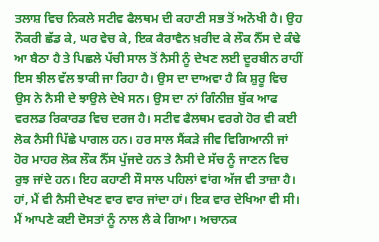ਤਲਾਸ਼ ਵਿਚ ਨਿਕਲੇ ਸਟੀਵ ਫੈਲਥਮ ਦੀ ਕਹਾਣੀ ਸਭ ਤੋਂ ਅਨੋਖੀ ਹੈ। ਉਹ ਨੌਕਰੀ ਛੱਡ ਕੇ, ਘਰ ਵੇਚ ਕੇ, ਇਕ ਕੈਰਾਵੈਨ ਖ਼ਰੀਦ ਕੇ ਲੌਕ ਨੈੱਸ ਦੇ ਕੰਢੇ ਆ ਬੈਠਾ ਹੈ ਤੇ ਪਿਛਲੇ ਪੱਚੀ ਸਾਲ ਤੋਂ ਨੈਸੀ ਨੂੰ ਦੇਖਣ ਲਈ ਦੂਰਬੀਨ ਰਾਹੀਂ ਇਸ ਝੀਲ ਵੱਲ ਝਾਕੀ ਜਾ ਰਿਹਾ ਹੈ। ਉਸ ਦਾ ਦਾਅਵਾ ਹੈ ਕਿ ਸ਼ੁਰੂ ਵਿਚ ਉਸ ਨੇ ਨੈਸੀ ਦੇ ਝਾਉਲੇ ਦੇਖੇ ਸਨ। ਉਸ ਦਾ ਨਾਂ ਗਿੰਨੀਜ਼ ਬੁੱਕ ਆਫ ਵਰਲਡ ਰਿਕਾਰਡ ਵਿਚ ਦਰਜ ਹੈ। ਸਟੀਵ ਫੈਲਥਮ ਵਰਗੇ ਹੋਰ ਵੀ ਕਈ ਲੋਕ ਨੈਸੀ ਪਿੱਛੇ ਪਾਗਲ ਹਨ। ਹਰ ਸਾਲ ਸੈਂਕੜੇ ਜੀਵ ਵਿਗਿਆਨੀ ਜਾਂ ਹੋਰ ਮਾਹਰ ਲੋਕ ਲੌਕ ਨੈੱਸ ਪੁੱਜਦੇ ਹਨ ਤੇ ਨੈਸੀ ਦੇ ਸੱਚ ਨੂੰ ਜਾਣਨ ਵਿਚ ਰੁਝ ਜਾਂਦੇ ਹਨ। ਇਹ ਕਹਾਣੀ ਸੌ ਸਾਲ ਪਹਿਲਾਂ ਵਾਂਗ ਅੱਜ ਵੀ ਤਾਜ਼ਾ ਹੈ।
ਹਾਂ, ਮੈਂ ਵੀ ਨੈਸੀ ਦੇਖਣ ਵਾਰ ਵਾਰ ਜਾਂਦਾ ਹਾਂ। ਇਕ ਵਾਰ ਦੇਖਿਆ ਵੀ ਸੀ। ਮੈਂ ਆਪਣੇ ਕਈ ਦੋਸਤਾਂ ਨੂੰ ਨਾਲ ਲੈ ਕੇ ਗਿਆ। ਅਚਾਨਕ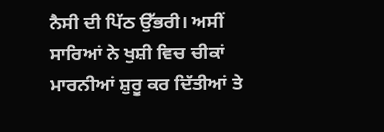ਨੈਸੀ ਦੀ ਪਿੱਠ ਉੱਭਰੀ। ਅਸੀਂ ਸਾਰਿਆਂ ਨੇ ਖੁਸ਼ੀ ਵਿਚ ਚੀਕਾਂ ਮਾਰਨੀਆਂ ਸ਼ੁਰੂ ਕਰ ਦਿੱਤੀਆਂ ਤੇ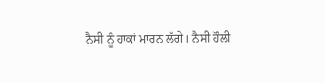ਨੈਸੀ ਨੂੰ ਹਾਕਾਂ ਮਾਰਨ ਲੱਗੇ। ਨੈਸੀ ਹੌਲੀ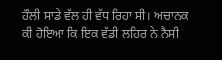ਹੌਲੀ ਸਾਡੇ ਵੱਲ ਹੀ ਵੱਧ ਰਿਹਾ ਸੀ। ਅਚਾਨਕ ਕੀ ਹੋਇਆ ਕਿ ਇਕ ਵੱਡੀ ਲਹਿਰ ਨੇ ਨੈਸੀ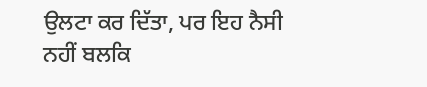ਉਲਟਾ ਕਰ ਦਿੱਤਾ, ਪਰ ਇਹ ਨੈਸੀ ਨਹੀਂ ਬਲਕਿ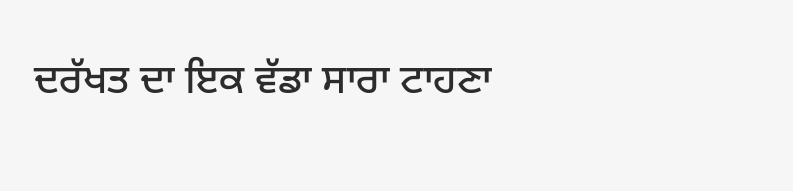ਦਰੱਖਤ ਦਾ ਇਕ ਵੱਡਾ ਸਾਰਾ ਟਾਹਣਾ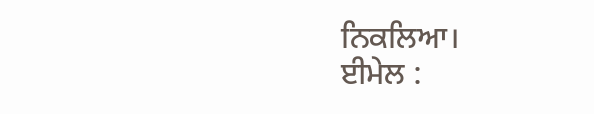ਨਿਕਲਿਆ।
ਈਮੇਲ :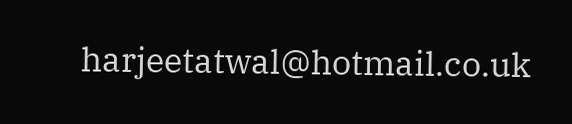harjeetatwal@hotmail.co.uk